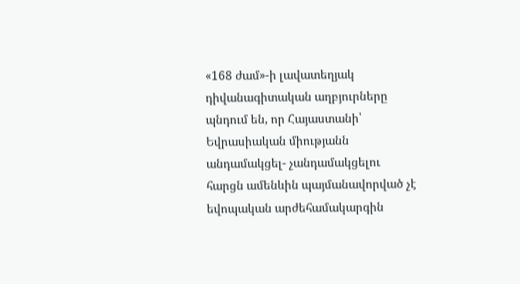«168 ժամ»-ի լավատեղյակ դիվանագիտական աղբյուրները պնդում են, որ Հայաստանի՝ Եվրասիական միությանն անդամակցել- չանդամակցելու հարցն ամենևին պայմանավորված չէ եվոպական արժեհամակարգին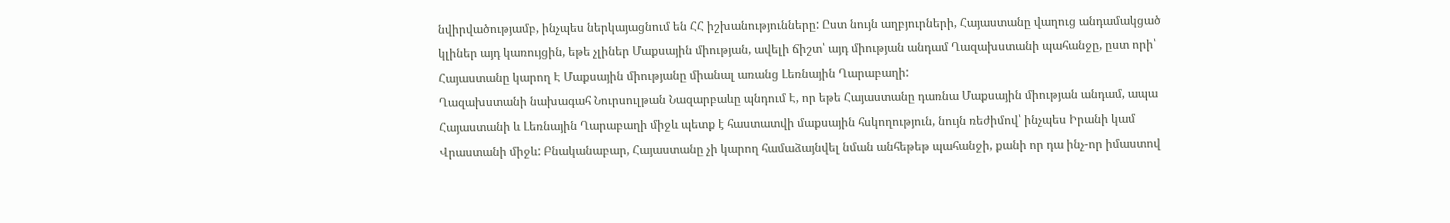նվիրվածությամբ, ինչպես ներկայացնում են ՀՀ իշխանությունները: Ըստ նույն աղբյուրների, Հայաստանը վաղուց անդամակցած կլիներ այդ կառույցին, եթե չլիներ Մաքսային միության, ավելի ճիշտ՝ այդ միության անդամ Ղազախստանի պահանջը, ըստ որի՝ Հայաստանը կարող Է Մաքսային միությանը միանալ առանց Լեռնային Ղարաբաղի:
Ղազախստանի նախագահ Նուրսուլթան Նազարբաևը պնդում Է, որ եթե Հայաստանը դառնա Մաքսային միության անդամ, ապա Հայաստանի և Լեռնային Ղարաբաղի միջև պետք է հաստատվի մաքսային հսկողություն, նույն ռեժիմով՝ ինչպես Իրանի կամ Վրաստանի միջև: Բնականաբար, Հայաստանը չի կարող համաձայնվել նման անհեթեթ պահանջի, քանի որ դա ինչ-որ իմաստով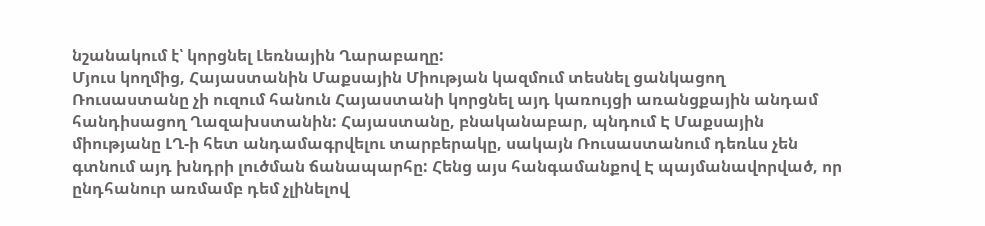նշանակում է՝ կորցնել Լեռնային Ղարաբաղը:
Մյուս կողմից, Հայաստանին Մաքսային Միության կազմում տեսնել ցանկացող Ռուսաստանը չի ուզում հանուն Հայաստանի կորցնել այդ կառույցի առանցքային անդամ հանդիսացող Ղազախստանին: Հայաստանը, բնականաբար, պնդում Է Մաքսային միությանը ԼՂ-ի հետ անդամագրվելու տարբերակը, սակայն Ռուսաստանում դեռևս չեն գտնում այդ խնդրի լուծման ճանապարհը: Հենց այս հանգամանքով Է պայմանավորված, որ ընդհանուր առմամբ դեմ չլինելով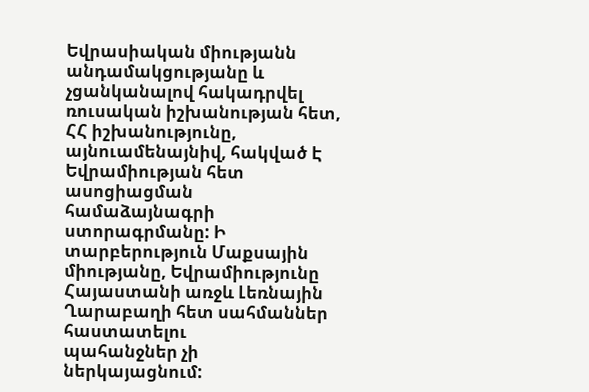Եվրասիական միությանն անդամակցությանը և չցանկանալով հակադրվել ռուսական իշխանության հետ, ՀՀ իշխանությունը, այնուամենայնիվ, հակված Է Եվրամիության հետ ասոցիացման համաձայնագրի ստորագրմանը: Ի տարբերություն Մաքսային միությանը, Եվրամիությունը Հայաստանի առջև Լեռնային Ղարաբաղի հետ սահմաններ հաստատելու
պահանջներ չի ներկայացնում: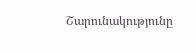Շարունակությունը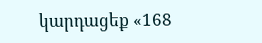կարդացեք «168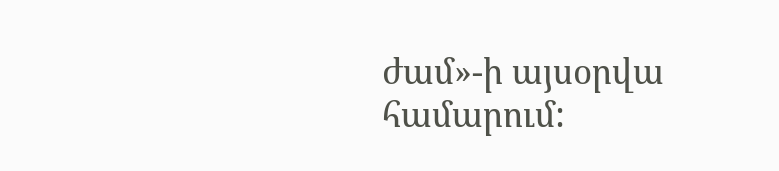ժամ»-ի այսօրվա համարում: